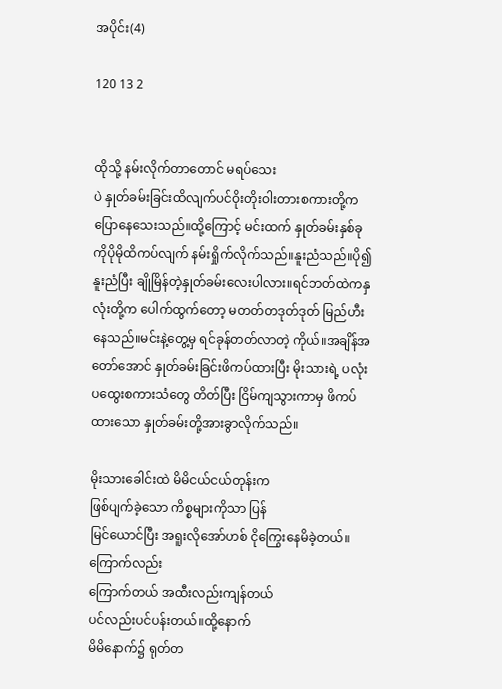အပိုင်း(4)

120 13 2


ထိုသို့ နမ်းလိုက်တာတောင် မရပ်သေး
ပဲ နှုတ်ခမ်းခြင်းထိလျက်‌ပင်ဝိုးတိုးဝါးတားစကားတို့က ပြောနေသေးသည်။ထို့ကြောင့် မင်းထက် နှုတ်ခမ်းနှစ်ခုကိုပိုမိုထိကပ်လျက် နမ်းရှိုက်လိုက်သည်။နူးညံသည်။ပို၍နူးညံပြီး ချိုမြိန်တဲ့နှုတ်ခမ်းလေးပါလား။ရင်ဘတ်ထဲကနှလုံးတို့က ပေါက်ထွက်တော့ မတတ်တဒုတ်ဒုတ် မြည်ဟီး နေသည်။မင်းနဲ့တွေ့မှ ရင်ခုန်တတ်လာတဲ့ ကိုယ်။အချိန်‌အတော်အောင် နှုတ်ခမ်းခြင်းဖိကပ်ထားပြီး မိုးသားရဲ့ ပလုံးပထွေးစကားသံတွေ တိတ်ပြီး ငြိမ်ကျသွားကာမှ ဖိကပ်ထားသော နှုတ်ခမ်းတို့အားခွာလိုက်သည်။

မိုးသားခေါင်းထဲ မိမိငယ်ငယ်တုန်းက
ဖြစ်ပျက်ခဲ့သော ကိစ္စများကိုသာ ပြန်
မြင်ယောင်ပြီး အရူးလိုအော်ဟစ် ငိုကြွေးနေမိခဲ့တယ်။ကြောက်လည်း
ကြောက်တယ် အထီးလည်းကျန်တယ်
ပင်လည်းပင်ပန်းတယ်။ထို့နောက်
မိမိနောက်၌ ရုတ်တ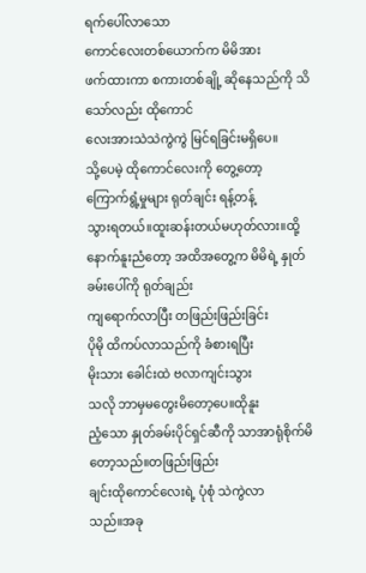ရက်ပေါ်လာသော
ကောင်လေးတစ်ယောက်က မိမိအား
ဖက်ထားကာ စကားတစ်ချို့ ဆိုနေသည်ကို သိသော်လည်း ထိုကောင်
လေးအားသဲသဲကွဲကွဲ မြင်ရခြင်းမရှိပေ။
သို့ပေမဲ့ ထိုကောင်လေးကို တွေ့တော့
ကြောက်ရွံ့မှုများ ရုတ်ချင်း ရန့်တန့်
သွားရတယ်။ထူးဆန်းတယ်မဟုတ်လား။ထို့နောက်နူးညံတော့ အထိအတွေ့က မိမိရဲ့ နှုတ်ခမ်းပေါ်ကို ရုတ်ချည်း
ကျရောက်လာပြီး တဖြည်းဖြည်းခြင်း
ပိုမို ထိကပ်လာသည်ကို ခံစားရပြီး
မိုးသား ခေါင်းထဲ ဗလာကျင်းသွား
သလို ဘာမှမတွေးမိတော့ပေ။ထိုနူး
ညံ့သော နှုတ်ခမ်းပိုင်ရှင်ဆီကို သာအာရုံစိုက်မိတော့သည်။တဖြည်းဖြည်း
ချင်းထိုကောင်လေးရဲ့ ပုံစုံ သဲကွဲလာ
သည်။အခု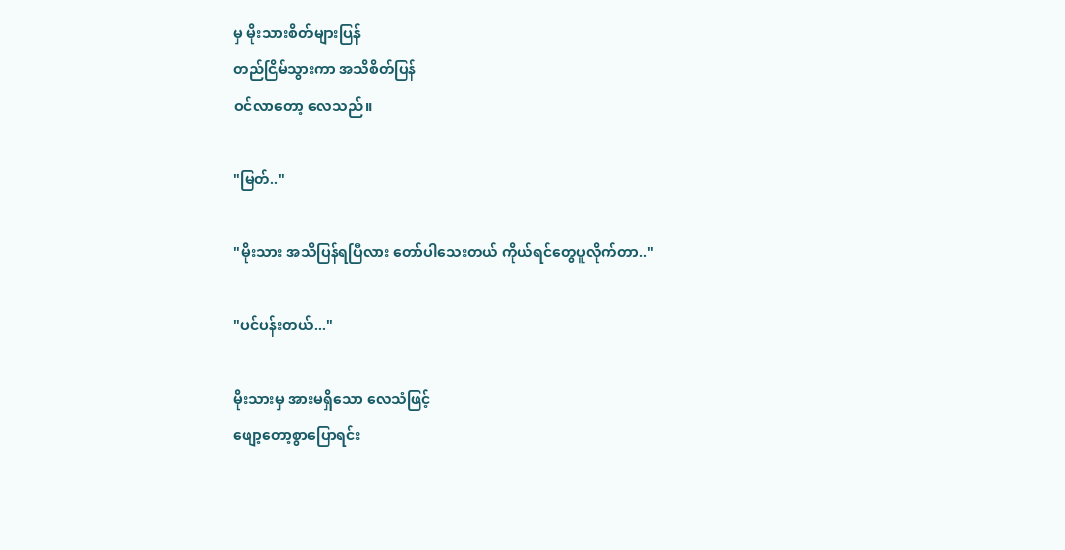မှ မိုးသားစိတ်များပြန်
တည်ငြိမ်သွားကာ အသိစိတ်ပြန်
ဝင်လာတော့‌‌ လေသည်။

"မြတ်.."

"မိုးသား အသိပြန်ရပြီလား တော်ပါသေးတယ် ကိုယ်ရင်တွေပူလိုက်တာ.."

"ပင်ပန်းတယ်..."

မိုးသားမှ အားမရှိသော လေသံဖြင့်
ဖျော့တော့စွာပြောရင်း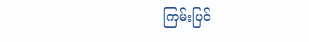ကြမ်းပြင်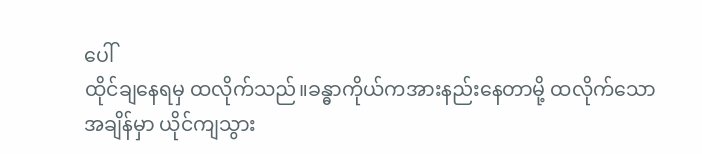ပေါ်
ထိုင်ချနေရမှ ထလိုက်သည်။ခန္ဓာကိုယ်ကအား‌နည်းနေတာမို့ ထလိုက်သော
အချိန်မှာ ယိုင်ကျသွား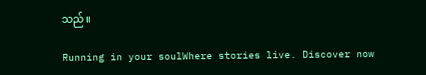သည်။

Running in your soulWhere stories live. Discover now